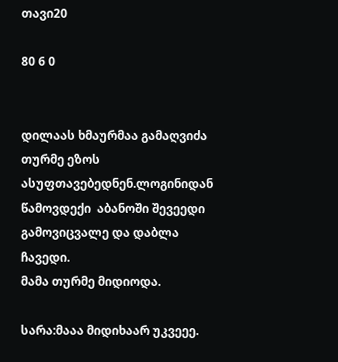თავი20

80 6 0


დილაას ხმაურმაა გამაღვიძა თურმე ეზოს ასუფთავებედნენ.ლოგინიდან წამოვდექი  აბანოში შევეედი გამოვიცვალე და დაბლა ჩავედი.
მამა თურმე მიდიოდა.

სარა:მააა მიდიხაარ უკვეეე.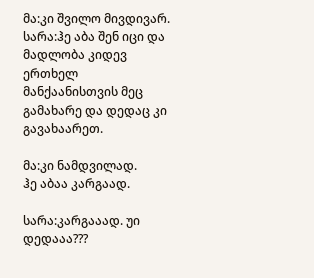მა:კი შვილო მივდივარ.
სარა:ჰე აბა შენ იცი და მადლობა კიდევ ერთხელ მანქაანისთვის მეც გამახარე და დედაც კი გავახაარეთ.

მა:კი ნამდვილად.
ჰე აბაა კარგაად.

სარა:კარგააად. უი დედააა???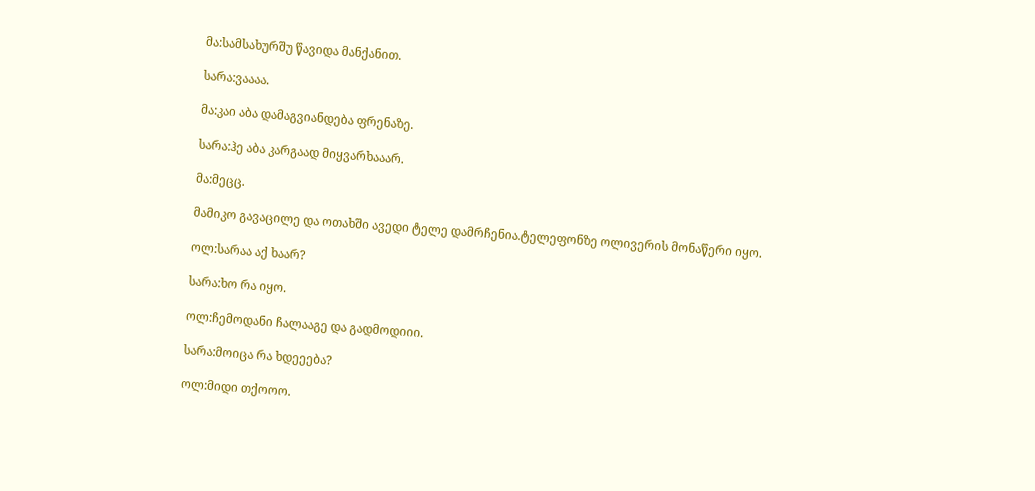მა:სამსახურშუ წავიდა მანქანით.

სარა:ვაააა.

მა:კაი აბა დამაგვიანდება ფრენაზე.

სარა:ჰე აბა კარგაად მიყვარხააარ.

მა:მეცც.

მამიკო გავაცილე და ოთახში ავედი ტელე დამრჩენია.ტელეფონზე ოლივერის მონაწერი იყო.

ოლ:სარაა აქ ხაარ?

სარა:ხო რა იყო.

ოლ:ჩემოდანი ჩალააგე და გადმოდიიი.

სარა:მოიცა რა ხდეეება?

ოლ:მიდი თქოოო.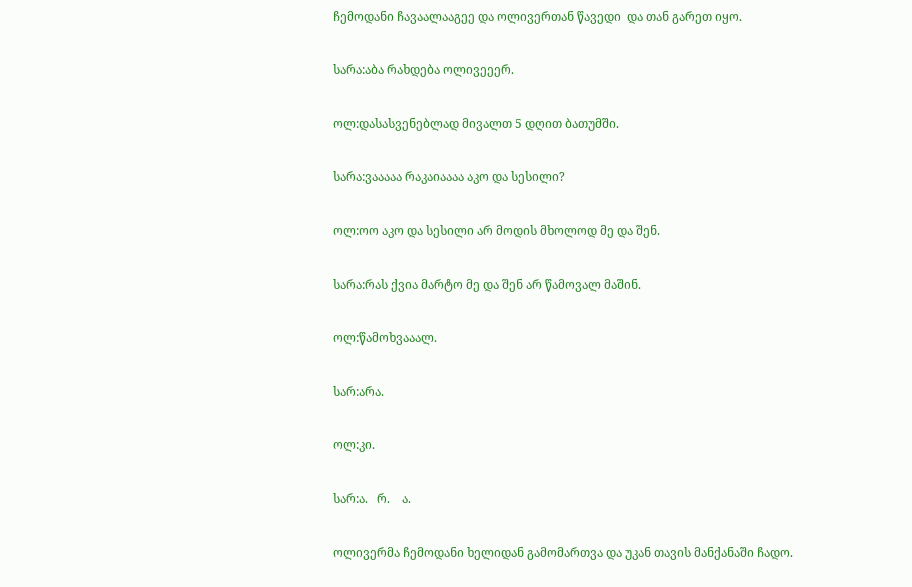ჩემოდანი ჩავაალააგეე და ოლივერთან წავედი  და თან გარეთ იყო.

სარა:აბა რახდება ოლივეეერ.

ოლ:დასასვენებლად მივალთ 5 დღით ბათუმში.

სარა:ვააააა რაკაიაააა აკო და სესილი?

ოლ:ოო აკო და სესილი არ მოდის მხოლოდ მე და შენ.

სარა:რას ქვია მარტო მე და შენ არ წამოვალ მაშინ.

ოლ:წამოხვააალ.

სარ:არა.

ოლ:კი.

სარ:ა.   რ.    ა.

ოლივერმა ჩემოდანი ხელიდან გამომართვა და უკან თავის მანქანაში ჩადო.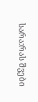სარა:რას შვები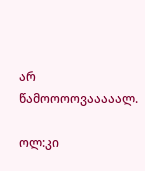არ წამოოოოვააააალ.

ოლ:კი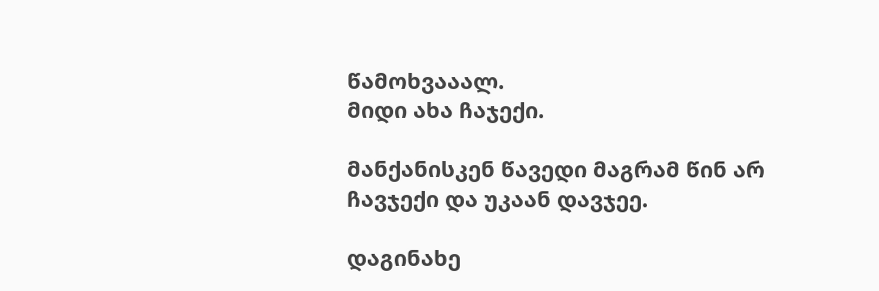წამოხვააალ.
მიდი ახა ჩაჯექი.

მანქანისკენ წავედი მაგრამ წინ არ ჩავჯექი და უკაან დავჯეე.

დაგინახე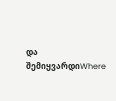და შემიყვარდიWhere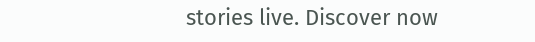stories live. Discover now